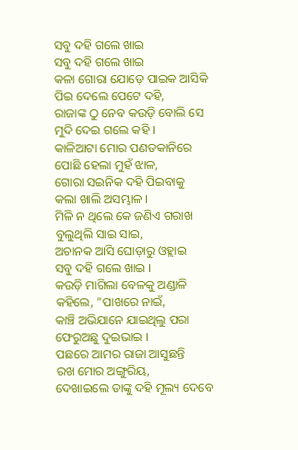ସବୁ ଦହି ଗଲେ ଖାଇ
ସବୁ ଦହି ଗଲେ ଖାଇ
କଳା ଗୋରା ଯୋଡ଼େ ପାଇକ ଆସିକି
ପିଇ ଦେଲେ ପେଟେ ଦହି,
ରାଜାଙ୍କ ଠୁ ନେବ କଉଡ଼ି ବୋଲି ସେ
ମୁଦି ଦେଇ ଗଲେ କହି ।
କାଳିଆଟା ମୋର ପଣତକାନିରେ
ପୋଛି ହେଲା ମୁହଁ ଝାଳ,
ଗୋରା ସଇନିକ ଦହି ପିଇବାକୁ
କଲା ଖାଲି ଅସମ୍ଭାଳ ।
ମିଳି ନ ଥିଲେ କେ ଜଣିଏ ଗରାଖ
ବୁଲୁଥିଲି ସାଇ ସାଇ,
ଅଚାନକ ଆସି ଘୋଡ଼ାରୁ ଓହ୍ଲାଇ
ସବୁ ଦହି ଗଲେ ଖାଇ ।
କଉଡ଼ି ମାଗିଲା ବେଳକୁ ଅଣ୍ଡାଳି
କହିଲେ, "ପାଖରେ ନାଇଁ,
କାଞ୍ଚି ଅଭିଯାନେ ଯାଇଥିଲୁ ପରା
ଫେରୁଅଛୁ ଦୁଇଭାଇ ।
ପଛରେ ଆମର ରାଜା ଆସୁଛନ୍ତି
ରଖ ମୋର ଅଙ୍ଗୁରିୟ,
ଦେଖାଇଲେ ତାଙ୍କୁ ଦହି ମୂଲ୍ୟ ଦେବେ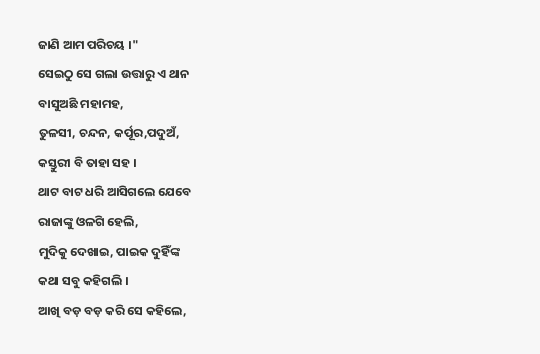ଜାଣି ଆମ ପରିଚୟ ।"
ସେଇଠୁ ସେ ଗଲା ଉତ୍ତାରୁ ଏ ଥାନ
ବାସୁଅଛି ମହାମହ,
ତୁଳସୀ, ଚନ୍ଦନ, କର୍ପୂର,ପଦୁଅଁ,
କସ୍ତୁରୀ ବି ତାହା ସହ ।
ଥାଟ ବାଟ ଧରି ଆସିଗଲେ ଯେବେ
ରାଜାଙ୍କୁ ଓଳଗି ହେଲି,
ମୁଦିକୁ ଦେଖାଇ, ପାଇକ ଦୁହିଁଙ୍କ
କଥା ସବୁ କହିଗଲି ।
ଆଖି ବଡ଼ ବଡ଼ କରି ସେ କହିଲେ,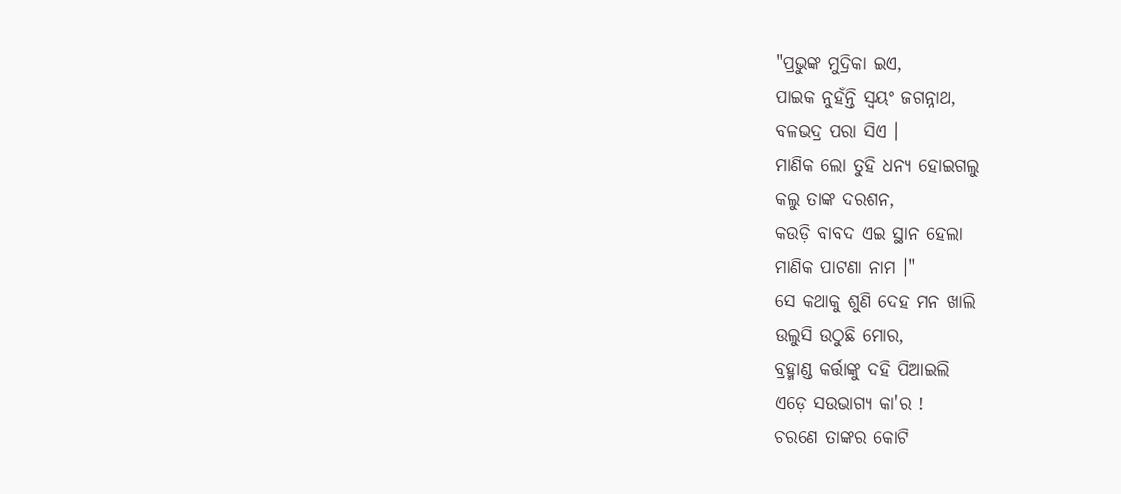"ପ୍ରଭୁଙ୍କ ମୁଦ୍ରିକା ଇଏ,
ପାଇକ ନୁହଁନ୍ତି ସ୍ୱୟଂ ଜଗନ୍ନାଥ,
ବଳଭଦ୍ର ପରା ସିଏ ।
ମାଣିକ ଲୋ ତୁହି ଧନ୍ୟ ହୋଇଗଲୁ
କଲୁ ତାଙ୍କ ଦରଶନ,
କଉଡ଼ି ବାବଦ ଏଇ ସ୍ଥାନ ହେଲା
ମାଣିକ ପାଟଣା ନାମ ।"
ସେ କଥାକୁ ଶୁଣି ଦେହ ମନ ଖାଲି
ଉଲୁସି ଉଠୁଛି ମୋର,
ବ୍ରହ୍ମାଣ୍ଡ କର୍ତ୍ତାଙ୍କୁ ଦହି ପିଆଇଲି
ଏଡ଼େ ସଉଭାଗ୍ୟ କା'ର !
ଚରଣେ ତାଙ୍କର କୋଟି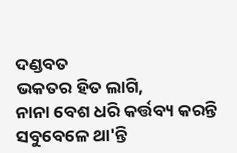ଦଣ୍ଡବତ
ଭକତର ହିତ ଲାଗି,
ନାନା ବେଶ ଧରି କର୍ତ୍ତବ୍ୟ କରନ୍ତି
ସବୁବେଳେ ଥା'ନ୍ତି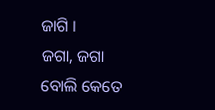ଜାଗି ।
ଜଗା, ଜଗା ବୋଲି କେତେ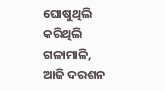ଘୋଷୁଥିଲି
କରିଥିଲି ଗଳାମାଳି,
ଆଜି ଦରଶନ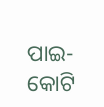ପାଇ-କୋଟି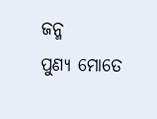ଜନ୍ମ
ପୁଣ୍ୟ ମୋତେ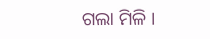ଗଲା ମିଳି ।